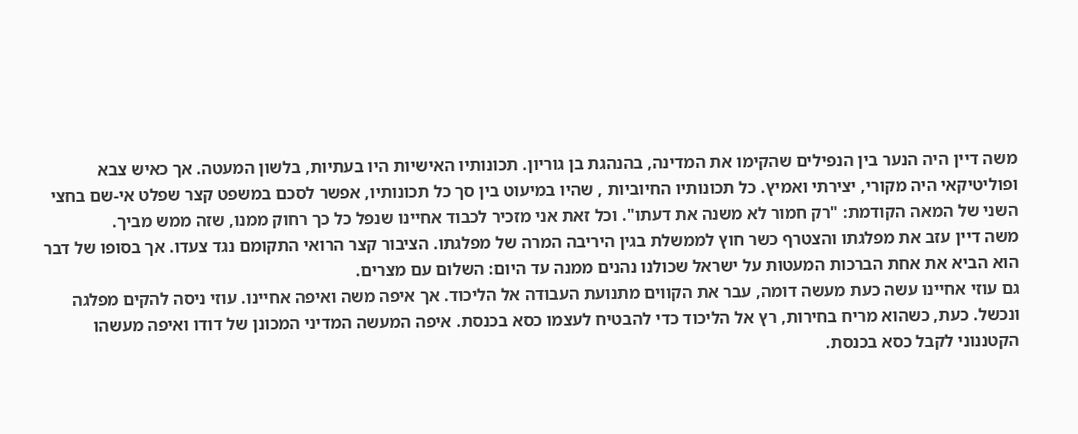משה דיין היה הנער בין הנפילים שהקימו את המדינה, בהנהגת בן גוריון. תכונותיו האישיות היו בעתיות, בלשון המעטה. אך כאיש צבא ופוליטיקאי היה מקורי, יצירתי ואמיץ. כל תכונותיו החיוביות , שהיו במיעוט בין סך כל תכונותיו, אפשר לסכם במשפט קצר שפלט אי-שם בחצי השני של המאה הקודמת: "רק חמור לא משנה את דעתו". וכל זאת אני מזכיר לכבוד אחיינו שנפל כל כך רחוק ממנו, שזה ממש מביך.
משה דיין עזב את מפלגתו והצטרף כשר חוץ לממשלת בגין היריבה המרה של מפלגתו. הציבור קצר הרואי התקומם נגד צעדו. אך בסופו של דבר הוא הביא את אחת הברכות המעטות על ישראל שכולנו נהנים ממנה עד היום: השלום עם מצרים.
גם עוזי אחיינו עשה כעת מעשה דומה, עבר את הקווים מתנועת העבודה אל הליכוד. אך איפה משה ואיפה אחיינו. עוזי ניסה להקים מפלגה ונכשל. כעת, כשהוא מריח בחירות, רץ אל הליכוד כדי להבטיח לעצמו כסא בכנסת. איפה המעשה המדיני המכונן של דודו ואיפה מעשהו הקטננוני לקבל כסא בכנסת.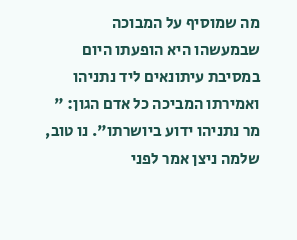מה שמוסיף על המבוכה שבמעשהו היא הופעתו היום במסיבת עיתונאים ליד נתניהו ואמירתו המביכה כל אדם הגון: " מר נתניהו ידוע ביושרתו". נו טוב, שלמה ניצן אמר לפני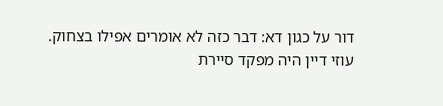דור על כגון דא: דבר כזה לא אומרים אפילו בצחוק.
עוזי דיין היה מפקד סיירת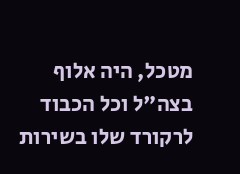מטכל, היה אלוף בצה"ל וכל הכבוד לרקורד שלו בשירות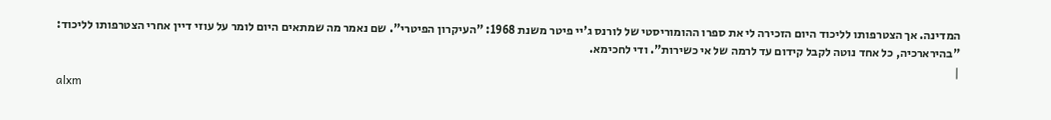המדינה. אך הצטרפותו לליכוד היום הזכירה לי את ספרו ההומוריסטי של לורנס ג'יי פיטר משנת 1968: "העיקרון הפיטרי". שם נאמר מה שמתאים היום לומר על עוזי דיין אחרי הצטרפותו לליכוד: "בהירארכיה, כל אחד נוטה לקבל קידום עד לרמה של אי כשירות". ודי לחכימא.
|
alxm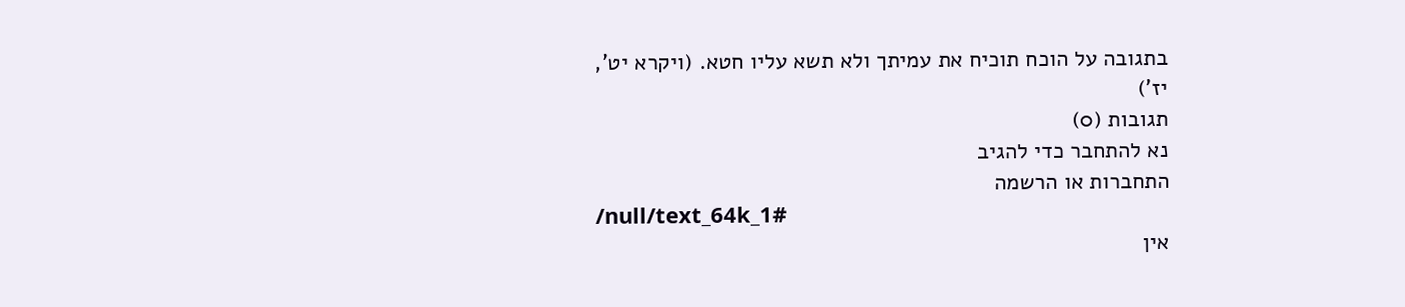בתגובה על הוכח תוכיח את עמיתך ולא תשא עליו חטא. (ויקרא יט', יז')
תגובות (0)
נא להתחבר כדי להגיב
התחברות או הרשמה
/null/text_64k_1#
אין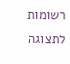רשומות לתצוגה